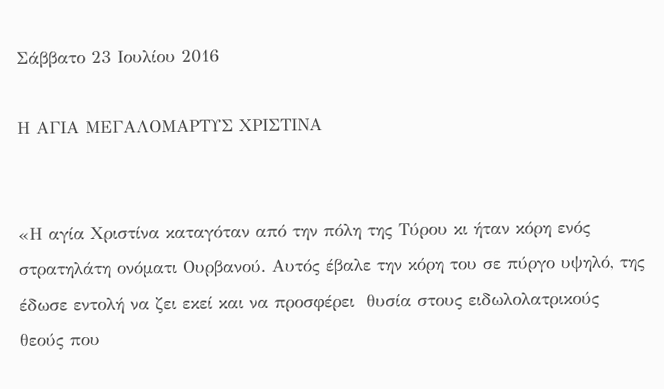Σάββατο 23 Ιουλίου 2016

Η ΑΓΙΑ ΜΕΓΑΛΟΜΑΡΤΥΣ ΧΡΙΣΤΙΝΑ


«Η αγία Χριστίνα καταγόταν από την πόλη της Τύρου κι ήταν κόρη ενός στρατηλάτη ονόματι Ουρβανού. Αυτός έβαλε την κόρη του σε πύργο υψηλό, της έδωσε εντολή να ζει εκεί και να προσφέρει  θυσία στους ειδωλολατρικούς θεούς που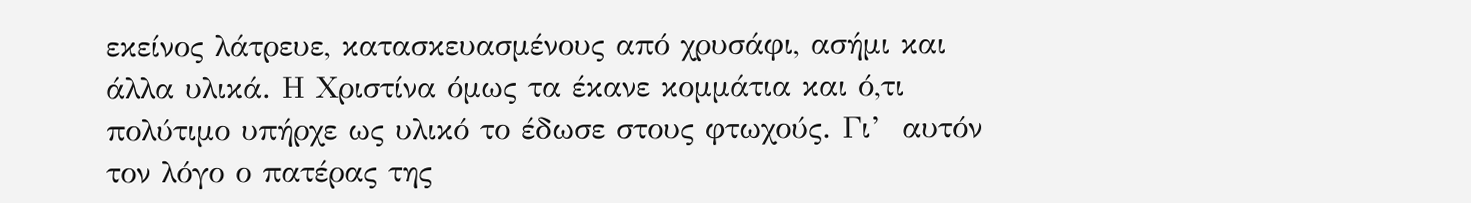εκείνος λάτρευε, κατασκευασμένους από χρυσάφι, ασήμι και άλλα υλικά. Η Χριστίνα όμως τα έκανε κομμάτια και ό,τι πολύτιμο υπήρχε ως υλικό το έδωσε στους φτωχούς. Γι’  αυτόν τον λόγο ο πατέρας της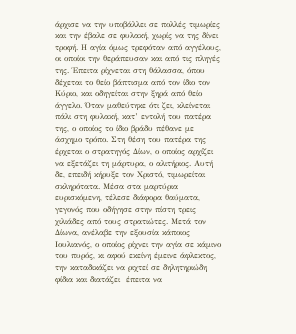άρχισε να την υποβάλλει σε πολλές τιμωρίες και την έβαλε σε φυλακή, χωρίς να της δίνει τροφή. Η αγία όμως τρεφόταν από αγγέλους, οι οποίοι την θεράπευσαν και από τις πληγές της. Έπειτα ρίχνεται στη θάλασσα, όπου δέχεται το θείο βάπτισμα από τον ίδιο τον Κύριο, και οδηγείται στην ξηρά από θείο άγγελο. Όταν μαθεύτηκε ότι ζει, κλείνεται πάλι στη φυλακή, κατ’ εντολή του πατέρα της, ο οποίος το ίδιο βράδυ πέθανε με άσχημο τρόπο. Στη θέση του πατέρα της έρχεται ο στρατηγός Δίων, ο οποίος αρχίζει να εξετάζει τη μάρτυρα, ο αλιτήριος. Αυτή δε, επειδή κήρυξε τον Χριστό, τιμωρείται σκληρότατα. Μέσα στα μαρτύρια ευρισκόμενη, τέλεσε διάφορα θαύματα, γεγονός που οδήγησε στην πίστη τρεις χιλιάδες από τους στρατιώτες. Μετά τον Δίωνα, ανέλαβε την εξουσία κάποιος Ιουλιανός, ο οποίος ρίχνει την αγία σε κάμινο του πυρός, κι αφού εκείνη έμεινε άφλεκτος, την καταδικάζει να ριχτεί σε δηλητηριώδη φίδια και διατάζει  έπειτα να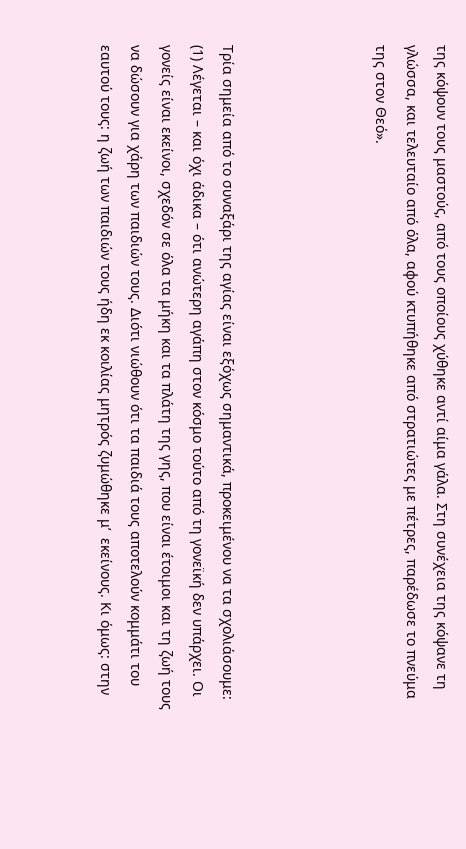της κόψουν τους μαστούς, από τους οποίους χύθηκε αντί αίμα γάλα. Στη συνέχεια της κόψανε τη γλώσσα, και τελευταίο από όλα, αφού κτυπήθηκε από στρατιώτες με πέτρες, παρέδωσε το πνεύμα της στον Θεό».




Τρία σημεία από το συναξάρι της αγίας είναι εξόχως σημαντικά, προκειμένου να τα σχολιάσουμε:
(1) Λέγεται – και όχι άδικα – ότι ανώτερη αγάπη στον κόσμο τούτο από τη γονεϊκή δεν υπάρχει. Οι γονείς είναι εκείνοι, σχεδόν σε όλα τα μήκη και τα πλάτη της γης, που είναι έτοιμοι και τη ζωή τους να δώσουν για χάρη των παιδιών τους. Διότι νιώθουν ότι τα παιδιά τους αποτελούν κομμάτι του εαυτού τους: η ζωή των παιδιών τους ήδη εκ κοιλίας μητρός ζυμώθηκε μ’  εκείνους. Κι όμως: στην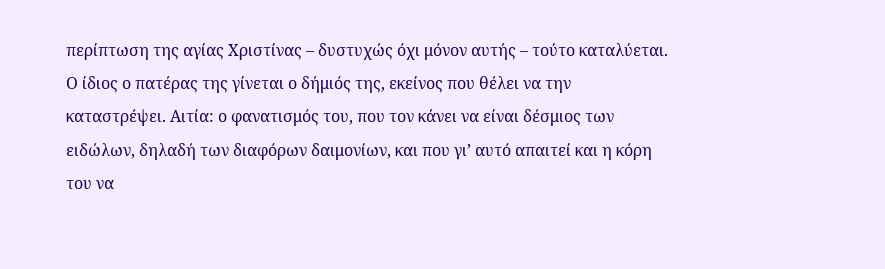περίπτωση της αγίας Χριστίνας – δυστυχώς όχι μόνον αυτής – τούτο καταλύεται. Ο ίδιος ο πατέρας της γίνεται ο δήμιός της, εκείνος που θέλει να την καταστρέψει. Αιτία: ο φανατισμός του, που τον κάνει να είναι δέσμιος των ειδώλων, δηλαδή των διαφόρων δαιμονίων, και που γι’ αυτό απαιτεί και η κόρη του να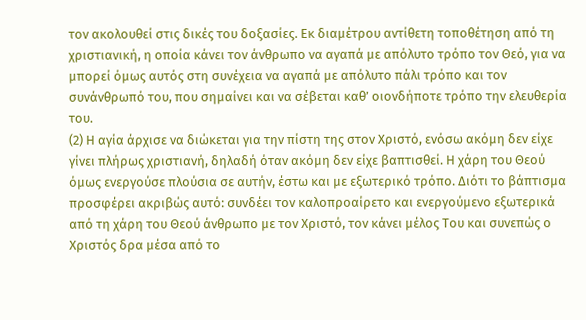τον ακολουθεί στις δικές του δοξασίες. Εκ διαμέτρου αντίθετη τοποθέτηση από τη χριστιανική, η οποία κάνει τον άνθρωπο να αγαπά με απόλυτο τρόπο τον Θεό, για να μπορεί όμως αυτός στη συνέχεια να αγαπά με απόλυτο πάλι τρόπο και τον συνάνθρωπό του, που σημαίνει και να σέβεται καθ’ οιονδήποτε τρόπο την ελευθερία του.
(2) Η αγία άρχισε να διώκεται για την πίστη της στον Χριστό, ενόσω ακόμη δεν είχε γίνει πλήρως χριστιανή, δηλαδή όταν ακόμη δεν είχε βαπτισθεί. Η χάρη του Θεού όμως ενεργούσε πλούσια σε αυτήν, έστω και με εξωτερικό τρόπο. Διότι το βάπτισμα προσφέρει ακριβώς αυτό: συνδέει τον καλοπροαίρετο και ενεργούμενο εξωτερικά από τη χάρη του Θεού άνθρωπο με τον Χριστό, τον κάνει μέλος Του και συνεπώς ο Χριστός δρα μέσα από το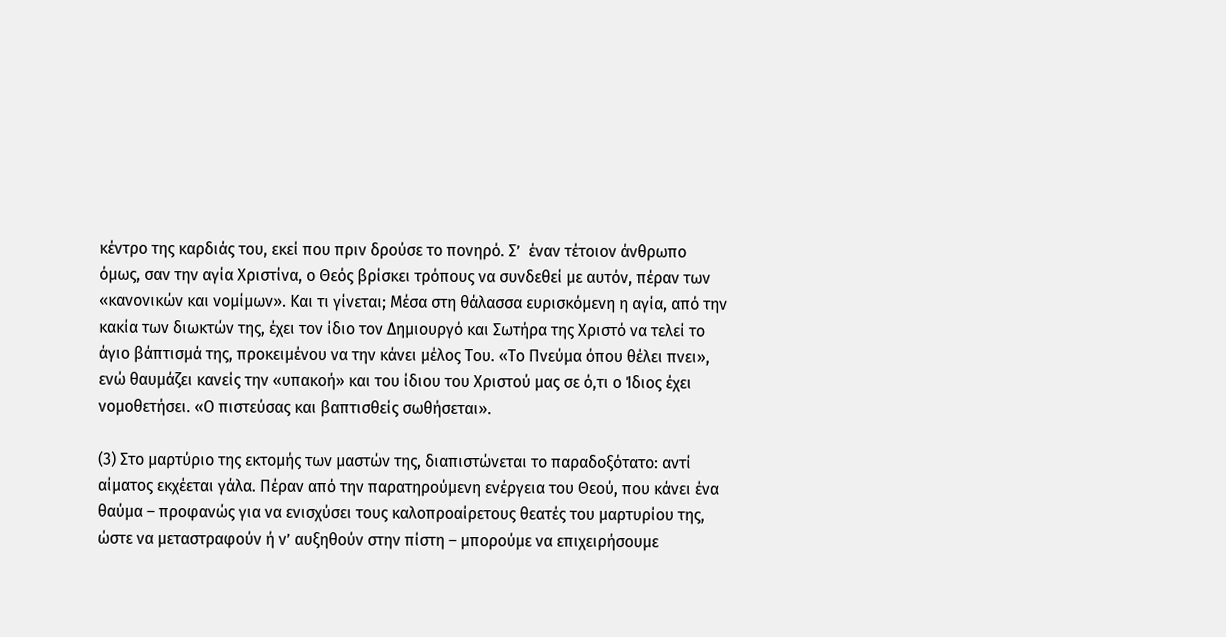κέντρο της καρδιάς του, εκεί που πριν δρούσε το πονηρό. Σ’  έναν τέτοιον άνθρωπο όμως, σαν την αγία Χριστίνα, ο Θεός βρίσκει τρόπους να συνδεθεί με αυτόν, πέραν των «κανονικών και νομίμων». Και τι γίνεται; Μέσα στη θάλασσα ευρισκόμενη η αγία, από την κακία των διωκτών της, έχει τον ίδιο τον Δημιουργό και Σωτήρα της Χριστό να τελεί το άγιο βάπτισμά της, προκειμένου να την κάνει μέλος Του. «Το Πνεύμα όπου θέλει πνει», ενώ θαυμάζει κανείς την «υπακοή» και του ίδιου του Χριστού μας σε ό,τι ο Ίδιος έχει νομοθετήσει. «Ο πιστεύσας και βαπτισθείς σωθήσεται».

(3) Στο μαρτύριο της εκτομής των μαστών της, διαπιστώνεται το παραδοξότατο: αντί αίματος εκχέεται γάλα. Πέραν από την παρατηρούμενη ενέργεια του Θεού, που κάνει ένα θαύμα – προφανώς για να ενισχύσει τους καλοπροαίρετους θεατές του μαρτυρίου της, ώστε να μεταστραφούν ή ν’ αυξηθούν στην πίστη – μπορούμε να επιχειρήσουμε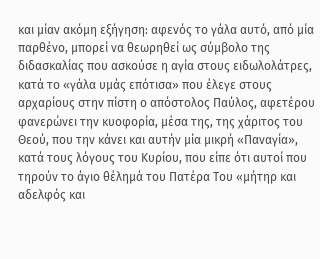και μίαν ακόμη εξήγηση: αφενός το γάλα αυτό, από μία παρθένο, μπορεί να θεωρηθεί ως σύμβολο της διδασκαλίας που ασκούσε η αγία στους ειδωλολάτρες, κατά το «γάλα υμάς επότισα» που έλεγε στους αρχαρίους στην πίστη ο απόστολος Παύλος, αφετέρου φανερώνει την κυοφορία, μέσα της, της χάριτος του Θεού, που την κάνει και αυτήν μία μικρή «Παναγία», κατά τους λόγους του Κυρίου, που είπε ότι αυτοί που τηρούν το άγιο θέλημά του Πατέρα Του «μήτηρ και αδελφός και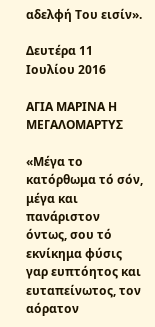αδελφή Του εισίν».

Δευτέρα 11 Ιουλίου 2016

ΑΓΙΑ ΜΑΡΙΝΑ Η ΜΕΓΑΛΟΜΑΡΤΥΣ

«Μέγα το κατόρθωμα τό σόν, μέγα και πανάριστον  όντως, σου τό εκνίκημα φύσις γαρ ευπτόητος και ευταπείνωτος, τον αόρατον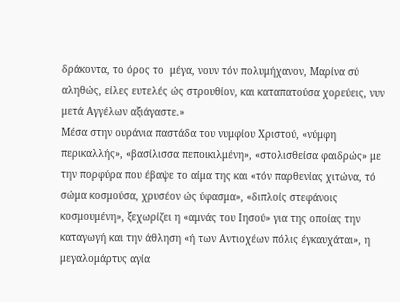δράκοντα, το όρος το  μέγα, νουν τόν πολυμήχανον, Μαρίνα σύ αληθώς, είλες ευτελές ώς στρουθίον, και καταπατούσα χορεύεις, νυν μετά Αγγέλων αξιάγαστε.»
Μέσα στην ουράνια παστάδα του νυμφίου Χριστού, «νύμφη περικαλλής», «βασίλισσα πεποικιλμένη», «στολισθείσα φαιδρώς» με την πορφύρα που έβαψε το αίμα της και «τόν παρθενίας χιτώνα, τό σώμα κοσμούσα, χρυσέον ώς ύφασμα», «διπλοίς στεφάνοις κοσμουμένη», ξεχωρίζει η «αμνάς του Ιησού» για της οποίας την καταγωγή και την άθληση «ή των Αντιοχέων πόλις έγκαυχάται», η μεγαλομάρτυς αγία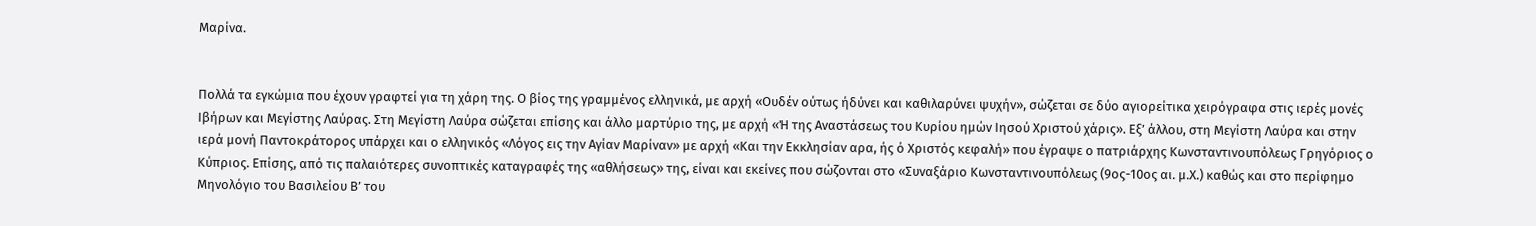Μαρίνα.


Πολλά τα εγκώμια που έχουν γραφτεί για τη χάρη της. Ο βίος της γραμμένος ελληνικά, με αρχή «Ουδέν ούτως ήδύνει και καθιλαρύνει ψυχήν», σώζεται σε δύο αγιορείτικα χειρόγραφα στις ιερές μονές Ιβήρων και Μεγίστης Λαύρας. Στη Μεγίστη Λαύρα σώζεται επίσης και άλλο μαρτύριο της, με αρχή «Ή της Αναστάσεως του Κυρίου ημών Ιησού Χριστού χάρις». Εξ’ άλλου, στη Μεγίστη Λαύρα και στην ιερά μονή Παντοκράτορος υπάρχει και ο ελληνικός «Λόγος εις την Αγίαν Μαρίναν» με αρχή «Και την Εκκλησίαν αρα, ής ό Χριστός κεφαλή» που έγραψε ο πατριάρχης Κωνσταντινουπόλεως Γρηγόριος ο Κύπριος. Επίσης, από τις παλαιότερες συνοπτικές καταγραφές της «αθλήσεως» της, είναι και εκείνες που σώζονται στο «Συναξάριο Κωνσταντινουπόλεως (9ος-10ος αι. μ.Χ.) καθώς και στο περίφημο Μηνολόγιο του Βασιλείου Β’ του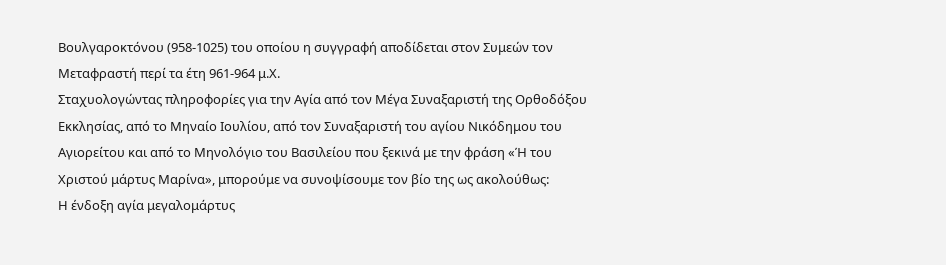Βουλγαροκτόνου (958-1025) του οποίου η συγγραφή αποδίδεται στον Συμεών τον Μεταφραστή περί τα έτη 961-964 μ.Χ.
Σταχυολογώντας πληροφορίες για την Αγία από τον Μέγα Συναξαριστή της Ορθοδόξου Εκκλησίας, από το Μηναίο Ιουλίου, από τον Συναξαριστή του αγίου Νικόδημου του Αγιορείτου και από το Μηνολόγιο του Βασιλείου που ξεκινά με την φράση «Ή του Χριστού μάρτυς Μαρίνα», μπορούμε να συνοψίσουμε τον βίο της ως ακολούθως:
Η ένδοξη αγία μεγαλομάρτυς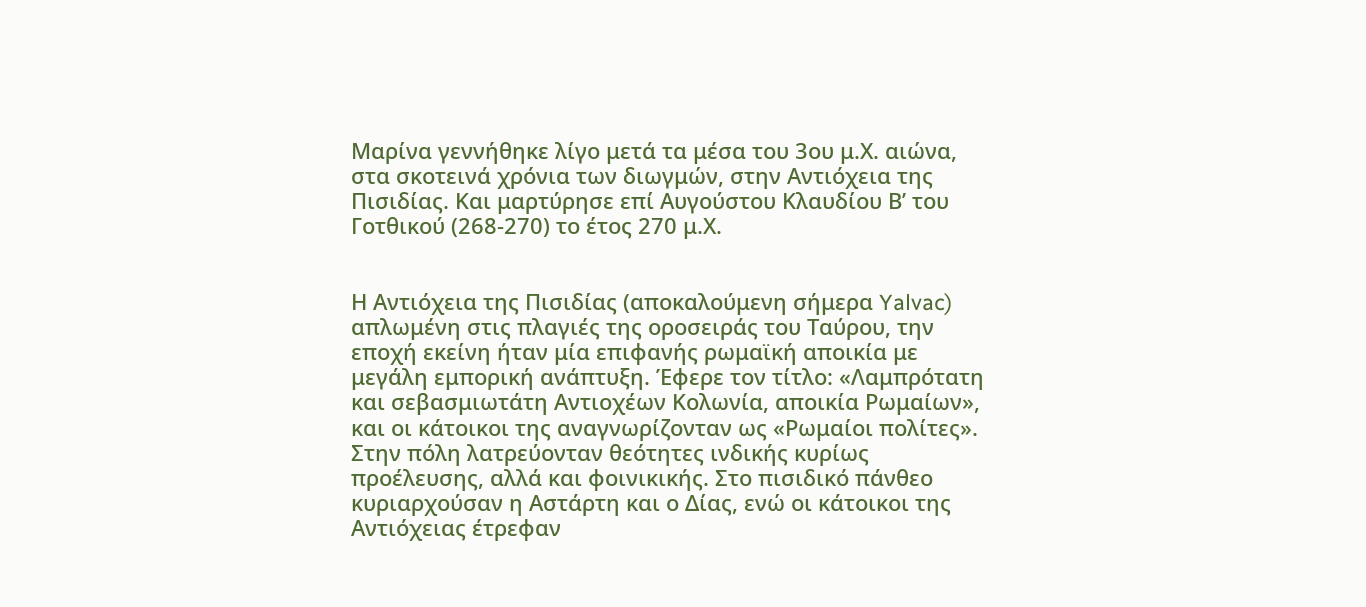Μαρίνα γεννήθηκε λίγο μετά τα μέσα του 3ου μ.Χ. αιώνα, στα σκοτεινά χρόνια των διωγμών, στην Αντιόχεια της Πισιδίας. Και μαρτύρησε επί Αυγούστου Κλαυδίου Β’ του Γοτθικού (268-270) το έτος 270 μ.Χ.


Η Αντιόχεια της Πισιδίας (αποκαλούμενη σήμερα Yalvac) απλωμένη στις πλαγιές της οροσειράς του Ταύρου, την εποχή εκείνη ήταν μία επιφανής ρωμαϊκή αποικία με μεγάλη εμπορική ανάπτυξη. Έφερε τον τίτλο: «Λαμπρότατη και σεβασμιωτάτη Αντιοχέων Κολωνία, αποικία Ρωμαίων», και οι κάτοικοι της αναγνωρίζονταν ως «Ρωμαίοι πολίτες».
Στην πόλη λατρεύονταν θεότητες ινδικής κυρίως προέλευσης, αλλά και φοινικικής. Στο πισιδικό πάνθεο κυριαρχούσαν η Αστάρτη και ο Δίας, ενώ οι κάτοικοι της Αντιόχειας έτρεφαν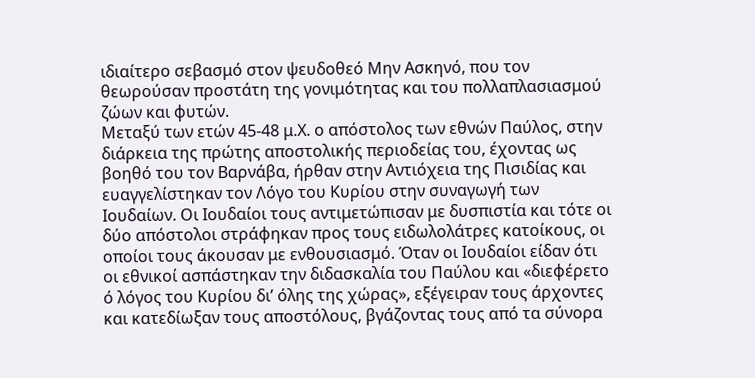ιδιαίτερο σεβασμό στον ψευδοθεό Μην Ασκηνό, που τον θεωρούσαν προστάτη της γονιμότητας και του πολλαπλασιασμού ζώων και φυτών.
Μεταξύ των ετών 45-48 μ.Χ. ο απόστολος των εθνών Παύλος, στην διάρκεια της πρώτης αποστολικής περιοδείας του, έχοντας ως βοηθό του τον Βαρνάβα, ήρθαν στην Αντιόχεια της Πισιδίας και ευαγγελίστηκαν τον Λόγο του Κυρίου στην συναγωγή των Ιουδαίων. Οι Ιουδαίοι τους αντιμετώπισαν με δυσπιστία και τότε οι δύο απόστολοι στράφηκαν προς τους ειδωλολάτρες κατοίκους, οι οποίοι τους άκουσαν με ενθουσιασμό. Όταν οι Ιουδαίοι είδαν ότι οι εθνικοί ασπάστηκαν την διδασκαλία του Παύλου και «διεφέρετο ό λόγος του Κυρίου δι’ όλης της χώρας», εξέγειραν τους άρχοντες και κατεδίωξαν τους αποστόλους, βγάζοντας τους από τα σύνορα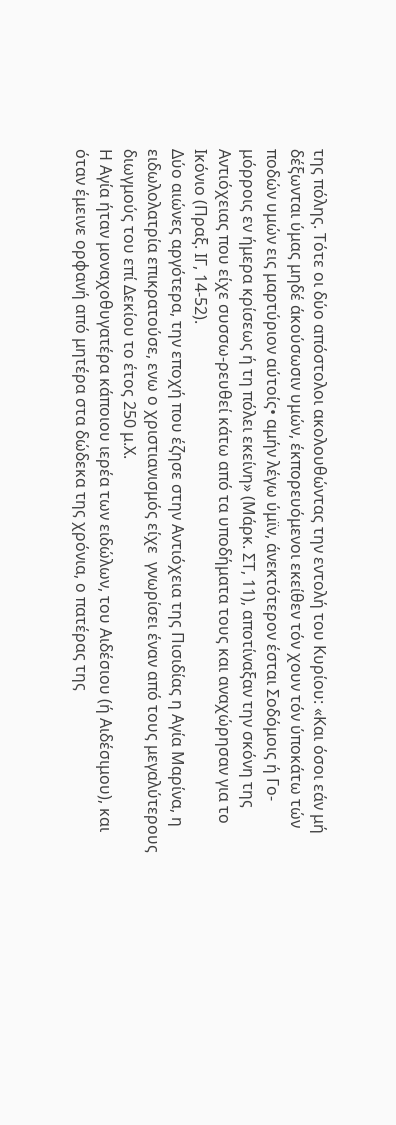της πόλης. Τότε οι δύο απόστολοι ακολουθώντας την εντολή του Κυρίου: «Και όσοι εάν μή δέξωνται ύμας μηδέ άκούσωσιν υμών, έκπορευόμενοι εκείθεν τόν χουν τόν ύποκάτω τών ποδών υμών εις μαρτύριον αύτοίς• αμήν λέγω ύμϊν, άνεκτότερον έσται Σοδόμοις ή Γο-μόρροις εν ήμερα κρίσεως ή τη πόλει εκείνη» (Μάρκ. ΣΤ, 11), αποτίναξαν την σκόνη της Αντιόχειας που είχε συσσω-ρευθεί κάτω από τα υποδήματα τους και αναχώρησαν για το Ικόνιο (Πραξ. ΙΓ, 14-52).
Δύο αιώνες αργότερα, την εποχή που έζησε στην Αντιόχεια της Πισιδίας η Αγία Μαρίνα, η ειδωλολατρία επικρατούσε, ενω ο χριστιανισμός είχε  γνωρίσει έναν από τους μεγαλύτερους διωγμούς του επί Δεκίου το έτος 250 μ.Χ.
Η Αγία ήταν μοναχοθυγατέρα κάποιου ιερέα των ειδώλων, του Αιδέσιου (ή Αιδέσιμου), και όταν έμεινε ορφανή από μητέρα στα δώδεκα της χρόνια, ο πατέρας της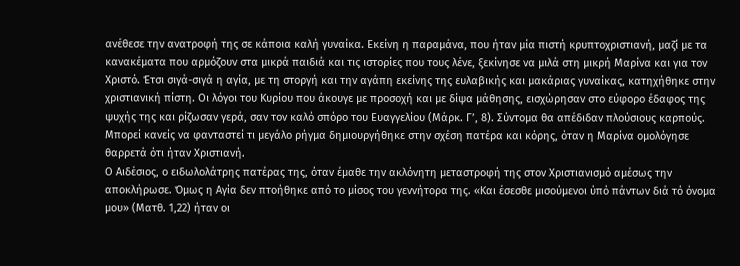ανέθεσε την ανατροφή της σε κάποια καλή γυναίκα. Εκείνη η παραμάνα, που ήταν μία πιστή κρυπτοχριστιανή, μαζί με τα κανακέματα που αρμόζουν στα μικρά παιδιά και τις ιστορίες που τους λένε, ξεκίνησε να μιλά στη μικρή Μαρίνα και για τον Χριστό. Έτσι σιγά-σιγά η αγία, με τη στοργή και την αγάπη εκείνης της ευλαβικής και μακάριας γυναίκας, κατηχήθηκε στην χριστιανική πίστη. Οι λόγοι του Κυρίου που άκουγε με προσοχή και με δίψα μάθησης, εισχώρησαν στο εύφορο έδαφος της ψυχής της και ρίζωσαν γερά, σαν τον καλό σπόρο του Ευαγγελίου (Μάρκ. Γ’, 8). Σύντομα θα απέδιδαν πλούσιους καρπούς.
Μπορεί κανείς να φανταστεί τι μεγάλο ρήγμα δημιουργήθηκε στην σχέση πατέρα και κόρης, όταν η Μαρίνα ομολόγησε θαρρετά ότι ήταν Χριστιανή.
Ο Αιδέσιος, ο ειδωλολάτρης πατέρας της, όταν έμαθε την ακλόνητη μεταστροφή της στον Χριστιανισμό αμέσως την αποκλήρωσε. Όμως η Αγία δεν πτοήθηκε από το μίσος του γεννήτορα της. «Και έσεσθε μισούμενοι ύπό πάντων διά τό όνομα μου» (Ματθ. 1,22) ήταν οι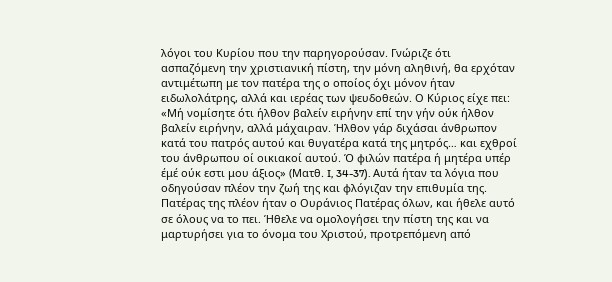λόγοι του Κυρίου που την παρηγορούσαν. Γνώριζε ότι ασπαζόμενη την χριστιανική πίστη, την μόνη αληθινή, θα ερχόταν αντιμέτωπη με τον πατέρα της ο οποίος όχι μόνον ήταν ειδωλολάτρης, αλλά και ιερέας των ψευδοθεών. Ο Κύριος είχε πει: «Μή νομίσητε ότι ήλθον βαλείν ειρήνην επί την γήν ούκ ήλθον βαλείν ειρήνην, αλλά μάχαιραν. Ήλθον γάρ διχάσαι άνθρωπον κατά του πατρός αυτού και θυγατέρα κατά της μητρός… και εχθροί του άνθρωπου οί οικιακοί αυτού. Ό φιλών πατέρα ή μητέρα υπέρ έμέ ούκ εστι μου άξιος» (Ματθ. I, 34-37). Αυτά ήταν τα λόγια που οδηγούσαν πλέον την ζωή της και φλόγιζαν την επιθυμία της. Πατέρας της πλέον ήταν ο Ουράνιος Πατέρας όλων, και ήθελε αυτό σε όλους να το πει. Ήθελε να ομολογήσει την πίστη της και να μαρτυρήσει για το όνομα του Χριστού, προτρεπόμενη από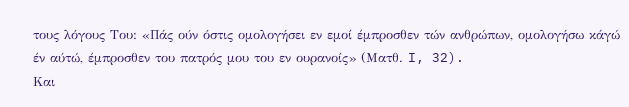τους λόγους Του: «Πάς ούν όστις ομολογήσει εν εμοί έμπροσθεν τών ανθρώπων, ομολογήσω κάγώ έν αύτώ, έμπροσθεν του πατρός μου του εν ουρανοίς» (Ματθ. I, 32).
Και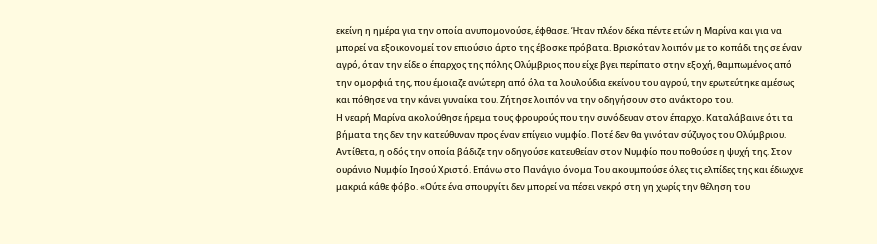εκείνη η ημέρα για την οποία ανυπομονούσε, έφθασε. Ήταν πλέον δέκα πέντε ετών η Μαρίνα και για να μπορεί να εξοικονομεί τον επιούσιο άρτο της έβοσκε πρόβατα. Βρισκόταν λοιπόν με το κοπάδι της σε έναν αγρό, όταν την είδε ο έπαρχος της πόλης Ολύμβριος που είχε βγει περίπατο στην εξοχή, θαμπωμένος από την ομορφιά της, που έμοιαζε ανώτερη από όλα τα λουλούδια εκείνου του αγρού, την ερωτεύτηκε αμέσως και πόθησε να την κάνει γυναίκα του. Ζήτησε λοιπόν να την οδηγήσουν στο ανάκτορο του.
Η νεαρή Μαρίνα ακολούθησε ήρεμα τους φρουρούς που την συνόδευαν στον έπαρχο. Καταλάβαινε ότι τα βήματα της δεν την κατεύθυναν προς έναν επίγειο νυμφίο. Ποτέ δεν θα γινόταν σύζυγος του Ολύμβριου. Αντίθετα, η οδός την οποία βάδιζε την οδηγούσε κατευθείαν στον Νυμφίο που ποθούσε η ψυχή της. Στον ουράνιο Νυμφίο Ιησού Χριστό. Επάνω στο Πανάγιο όνομα Του ακουμπούσε όλες τις ελπίδες της και έδιωχνε μακριά κάθε φόβο. «Ούτε ένα σπουργίτι δεν μπορεί να πέσει νεκρό στη γη χωρίς την θέληση του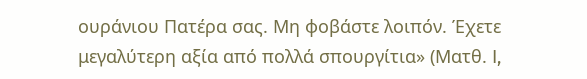ουράνιου Πατέρα σας. Μη φοβάστε λοιπόν. Έχετε μεγαλύτερη αξία από πολλά σπουργίτια» (Ματθ. I,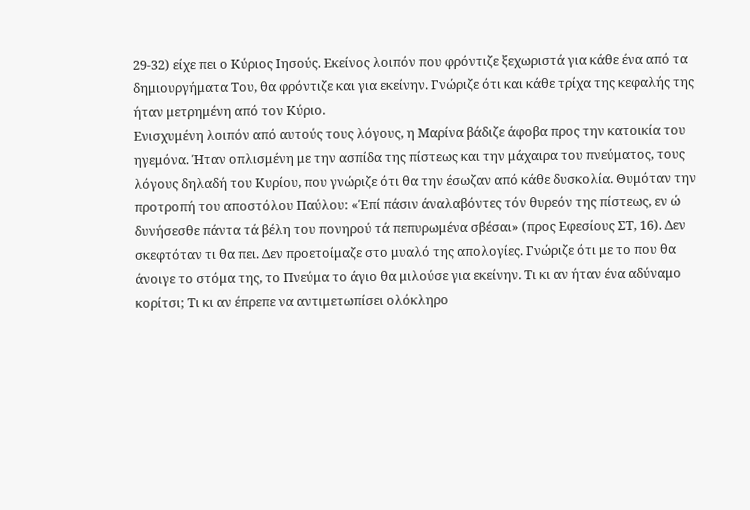29-32) είχε πει ο Κύριος Ιησούς. Εκείνος λοιπόν που φρόντιζε ξεχωριστά για κάθε ένα από τα δημιουργήματα Του, θα φρόντιζε και για εκείνην. Γνώριζε ότι και κάθε τρίχα της κεφαλής της ήταν μετρημένη από τον Κύριο.
Ενισχυμένη λοιπόν από αυτούς τους λόγους, η Μαρίνα βάδιζε άφοβα προς την κατοικία του ηγεμόνα. Ήταν οπλισμένη με την ασπίδα της πίστεως και την μάχαιρα του πνεύματος, τους λόγους δηλαδή του Κυρίου, που γνώριζε ότι θα την έσωζαν από κάθε δυσκολία. Θυμόταν την προτροπή του αποστόλου Παύλου: «Έπί πάσιν άναλαβόντες τόν θυρεόν της πίστεως, εν ώ δυνήσεσθε πάντα τά βέλη του πονηρού τά πεπυρωμένα σβέσαι» (προς Εφεσίους ΣΤ, 16). Δεν σκεφτόταν τι θα πει. Δεν προετοίμαζε στο μυαλό της απολογίες. Γνώριζε ότι με το που θα άνοιγε το στόμα της, το Πνεύμα το άγιο θα μιλούσε για εκείνην. Τι κι αν ήταν ένα αδύναμο κορίτσι; Τι κι αν έπρεπε να αντιμετωπίσει ολόκληρο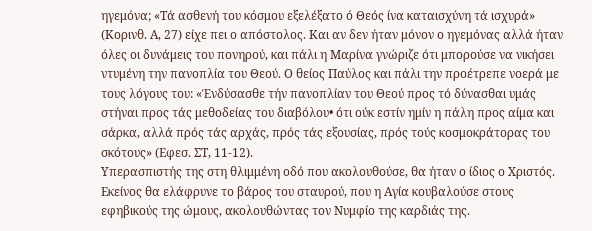ηγεμόνα; «Τά ασθενή του κόσμου εξελέξατο ό Θεός ίνα καταισχύνη τά ισχυρά» (Κορινθ. Α, 27) είχε πει ο απόστολος. Και αν δεν ήταν μόνον ο ηγεμόνας αλλά ήταν όλες οι δυνάμεις του πονηρού, και πάλι η Μαρίνα γνώριζε ότι μπορούσε να νικήσει ντυμένη την πανοπλία του Θεού. Ο θείος Παύλος και πάλι την προέτρεπε νοερά με τους λόγους του: «Ένδύσασθε τήν πανοπλίαν του Θεού προς τό δύνασθαι υμάς στήναι προς τάς μεθοδείας του διαβόλου• ότι ούκ εστίν ημίν η πάλη προς αίμα και σάρκα, αλλά πρός τάς αρχάς, πρός τάς εξουσίας, πρός τούς κοσμοκράτορας του σκότους» (Εφεσ. ΣΤ, 11-12).
Υπερασπιστής της στη θλιμμένη οδό που ακολουθούσε, θα ήταν ο ίδιος ο Χριστός. Εκείνος θα ελάφρυνε το βάρος του σταυρού, που η Αγία κουβαλούσε στους εφηβικούς της ώμους, ακολουθώντας τον Νυμφίο της καρδιάς της.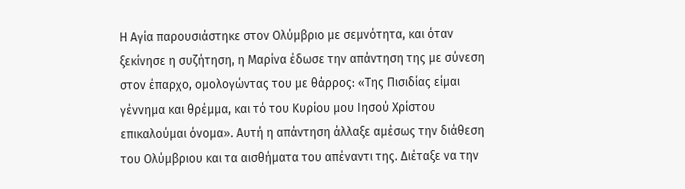Η Αγία παρουσιάστηκε στον Ολύμβριο με σεμνότητα, και όταν ξεκίνησε η συζήτηση, η Μαρίνα έδωσε την απάντηση της με σύνεση στον έπαρχο, ομολογώντας του με θάρρος: «Της Πισιδίας είμαι γέννημα και θρέμμα, και τό του Κυρίου μου Ιησού Χρίστου επικαλούμαι όνομα». Αυτή η απάντηση άλλαξε αμέσως την διάθεση του Ολύμβριου και τα αισθήματα του απέναντι της. Διέταξε να την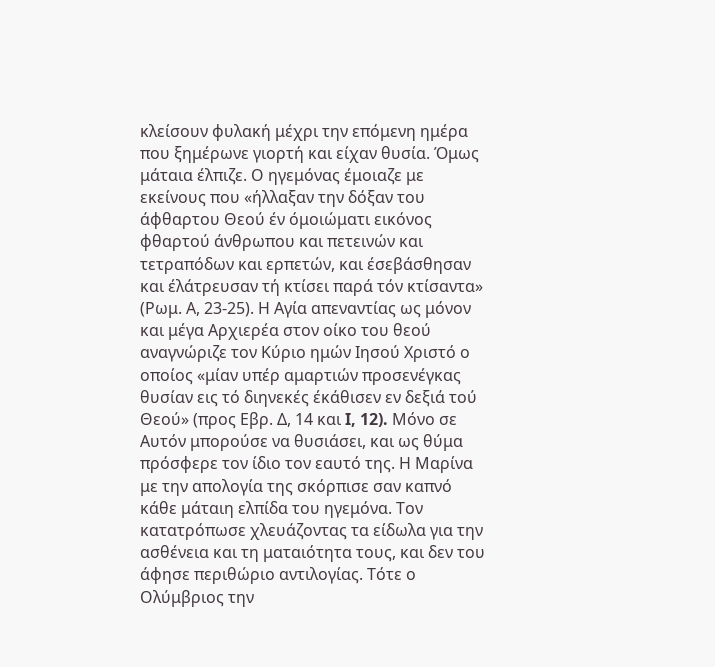κλείσουν φυλακή μέχρι την επόμενη ημέρα που ξημέρωνε γιορτή και είχαν θυσία. Όμως μάταια έλπιζε. Ο ηγεμόνας έμοιαζε με εκείνους που «ήλλαξαν την δόξαν του άφθαρτου Θεού έν όμοιώματι εικόνος φθαρτού άνθρωπου και πετεινών και τετραπόδων και ερπετών, και έσεβάσθησαν και έλάτρευσαν τή κτίσει παρά τόν κτίσαντα» (Ρωμ. Α, 23-25). Η Αγία απεναντίας ως μόνον και μέγα Αρχιερέα στον οίκο του θεού αναγνώριζε τον Κύριο ημών Ιησού Χριστό ο οποίος «μίαν υπέρ αμαρτιών προσενέγκας θυσίαν εις τό διηνεκές έκάθισεν εν δεξιά τού Θεού» (προς Εβρ. Δ, 14 και I, 12). Μόνο σε Αυτόν μπορούσε να θυσιάσει, και ως θύμα πρόσφερε τον ίδιο τον εαυτό της. Η Μαρίνα με την απολογία της σκόρπισε σαν καπνό κάθε μάταιη ελπίδα του ηγεμόνα. Τον κατατρόπωσε χλευάζοντας τα είδωλα για την ασθένεια και τη ματαιότητα τους, και δεν του άφησε περιθώριο αντιλογίας. Τότε ο Ολύμβριος την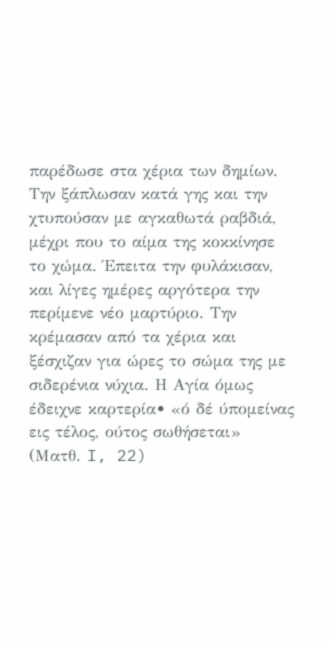παρέδωσε στα χέρια των δημίων.
Την ξάπλωσαν κατά γης και την χτυπούσαν με αγκαθωτά ραβδιά, μέχρι που το αίμα της κοκκίνησε το χώμα. Έπειτα την φυλάκισαν, και λίγες ημέρες αργότερα την περίμενε νέο μαρτύριο. Την κρέμασαν από τα χέρια και ξέσχιζαν για ώρες το σώμα της με σιδερένια νύχια. Η Αγία όμως έδειχνε καρτερία• «ό δέ ύπομείνας εις τέλος, ούτος σωθήσεται» (Ματθ. I, 22)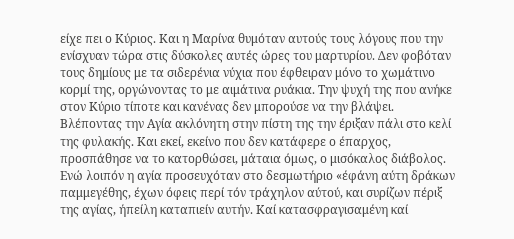είχε πει ο Κύριος. Και η Μαρίνα θυμόταν αυτούς τους λόγους που την ενίσχυαν τώρα στις δύσκολες αυτές ώρες του μαρτυρίου. Δεν φοβόταν τους δημίους με τα σιδερένια νύχια που έφθειραν μόνο το χωμάτινο κορμί της, οργώνοντας το με αιμάτινα ρυάκια. Την ψυχή της που ανήκε στον Κύριο τίποτε και κανένας δεν μπορούσε να την βλάψει.
Βλέποντας την Αγία ακλόνητη στην πίστη της την έριξαν πάλι στο κελί της φυλακής. Και εκεί, εκείνο που δεν κατάφερε ο έπαρχος, προσπάθησε να το κατορθώσει, μάταια όμως, ο μισόκαλος διάβολος. Ενώ λοιπόν η αγία προσευχόταν στο δεσμωτήριο «έφάνη αύτη δράκων παμμεγέθης, έχων όφεις περί τόν τράχηλον αύτού, και συρίζων πέριξ της αγίας, ήπείλη καταπιείν αυτήν. Καί κατασφραγισαμένη καί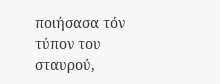ποιήσασα τόν τύπον του σταυρού,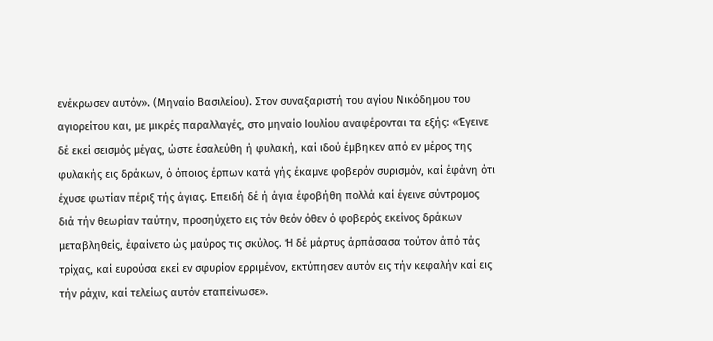ενέκρωσεν αυτόν». (Μηναίο Βασιλείου). Στον συναξαριστή του αγίου Νικόδημου του αγιορείτου και, με μικρές παραλλαγές, στο μηναίο Ιουλίου αναφέρονται τα εξής: «Έγεινε δέ εκεί σεισμός μέγας, ώστε έσαλεύθη ή φυλακή, καί ιδού έμβηκεν από εν μέρος της φυλακής εις δράκων, ό όποιος έρπων κατά γής έκαμνε φοβερόν συρισμόν, καί έφάνη ότι έχυσε φωτίαν πέριξ τής άγιας. Επειδή δέ ή άγια έφοβήθη πολλά καί έγεινε σύντρομος διά τήν θεωρίαν ταύτην, προσηύχετο εις τόν θεόν όθεν ό φοβερός εκείνος δράκων μεταβληθείς, έφαίνετο ώς μαύρος τις σκύλος. Ή δέ μάρτυς άρπάσασα τούτον άπό τάς τρίχας, καί ευρούσα εκεί εν σφυρίον ερριμένον, εκτύπησεν αυτόν εις τήν κεφαλήν καί εις τήν ράχιν, καί τελείως αυτόν εταπείνωσε».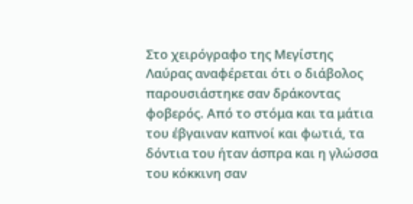Στο χειρόγραφο της Μεγίστης Λαύρας αναφέρεται ότι ο διάβολος παρουσιάστηκε σαν δράκοντας φοβερός. Από το στόμα και τα μάτια του έβγαιναν καπνοί και φωτιά, τα δόντια του ήταν άσπρα και η γλώσσα του κόκκινη σαν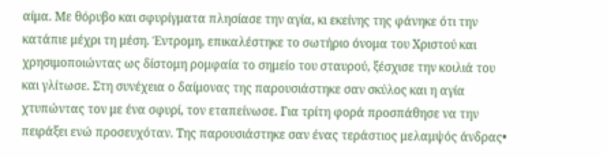αίμα. Με θόρυβο και σφυρίγματα πλησίασε την αγία, κι εκείνης της φάνηκε ότι την κατάπιε μέχρι τη μέση. Έντρομη, επικαλέστηκε το σωτήριο όνομα του Χριστού και χρησιμοποιώντας ως δίστομη ρομφαία το σημείο του σταυρού, ξέσχισε την κοιλιά του και γλίτωσε. Στη συνέχεια ο δαίμονας της παρουσιάστηκε σαν σκύλος και η αγία χτυπώντας τον με ένα σφυρί, τον εταπείνωσε. Για τρίτη φορά προσπάθησε να την πειράξει ενώ προσευχόταν. Της παρουσιάστηκε σαν ένας τεράστιος μελαμψός άνδρας•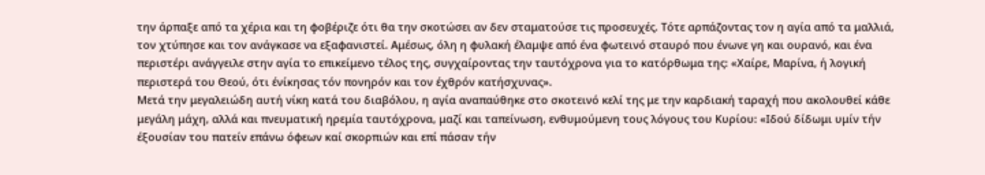την άρπαξε από τα χέρια και τη φοβέριζε ότι θα την σκοτώσει αν δεν σταματούσε τις προσευχές. Τότε αρπάζοντας τον η αγία από τα μαλλιά, τον χτύπησε και τον ανάγκασε να εξαφανιστεί. Αμέσως, όλη η φυλακή έλαμψε από ένα φωτεινό σταυρό που ένωνε γη και ουρανό, και ένα περιστέρι ανάγγειλε στην αγία το επικείμενο τέλος της, συγχαίροντας την ταυτόχρονα για το κατόρθωμα της: «Χαίρε, Μαρίνα, ή λογική περιστερά του Θεού, ότι ένίκησας τόν πονηρόν και τον έχθρόν κατήσχυνας».
Μετά την μεγαλειώδη αυτή νίκη κατά του διαβόλου, η αγία αναπαύθηκε στο σκοτεινό κελί της με την καρδιακή ταραχή που ακολουθεί κάθε μεγάλη μάχη, αλλά και πνευματική ηρεμία ταυτόχρονα, μαζί και ταπείνωση, ενθυμούμενη τους λόγους του Κυρίου: «Ιδού δίδωμι υμίν τήν έξουσίαν του πατείν επάνω όφεων καί σκορπιών και επί πάσαν τήν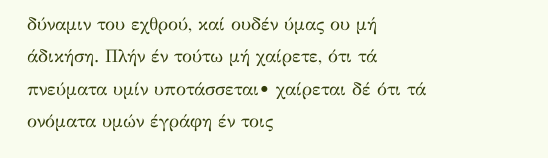δύναμιν του εχθρού, καί ουδέν ύμας ου μή άδικήση. Πλήν έν τούτω μή χαίρετε, ότι τά πνεύματα υμίν υποτάσσεται• χαίρεται δέ ότι τά ονόματα υμών έγράφη έν τοις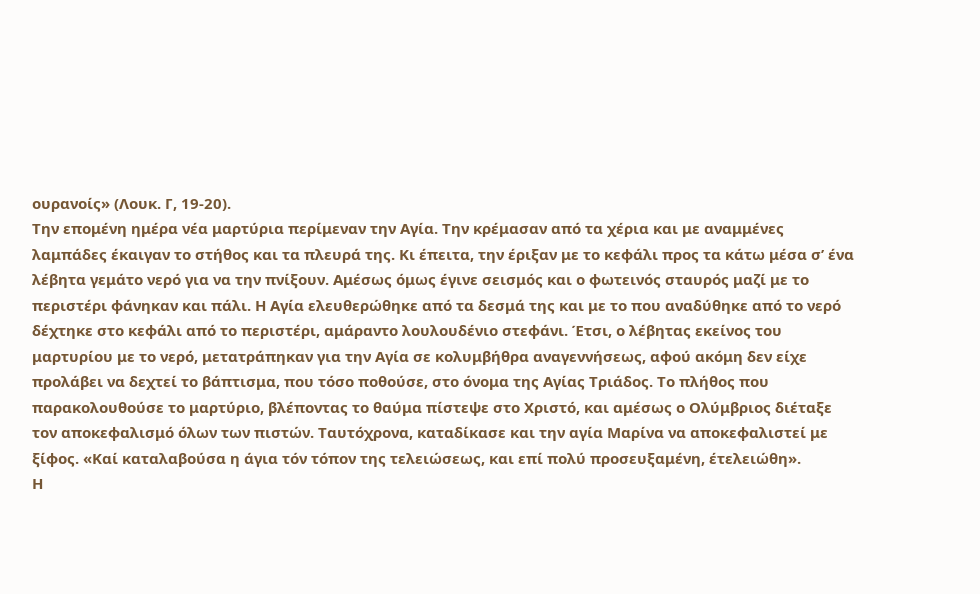ουρανοίς» (Λουκ. Γ, 19-20).
Την επομένη ημέρα νέα μαρτύρια περίμεναν την Αγία. Την κρέμασαν από τα χέρια και με αναμμένες λαμπάδες έκαιγαν το στήθος και τα πλευρά της. Κι έπειτα, την έριξαν με το κεφάλι προς τα κάτω μέσα σ’ ένα λέβητα γεμάτο νερό για να την πνίξουν. Αμέσως όμως έγινε σεισμός και ο φωτεινός σταυρός μαζί με το περιστέρι φάνηκαν και πάλι. Η Αγία ελευθερώθηκε από τα δεσμά της και με το που αναδύθηκε από το νερό δέχτηκε στο κεφάλι από το περιστέρι, αμάραντο λουλουδένιο στεφάνι. Έτσι, ο λέβητας εκείνος του μαρτυρίου με το νερό, μετατράπηκαν για την Αγία σε κολυμβήθρα αναγεννήσεως, αφού ακόμη δεν είχε προλάβει να δεχτεί το βάπτισμα, που τόσο ποθούσε, στο όνομα της Αγίας Τριάδος. Το πλήθος που παρακολουθούσε το μαρτύριο, βλέποντας το θαύμα πίστεψε στο Χριστό, και αμέσως ο Ολύμβριος διέταξε τον αποκεφαλισμό όλων των πιστών. Ταυτόχρονα, καταδίκασε και την αγία Μαρίνα να αποκεφαλιστεί με ξίφος. «Καί καταλαβούσα η άγια τόν τόπον της τελειώσεως, και επί πολύ προσευξαμένη, έτελειώθη».
Η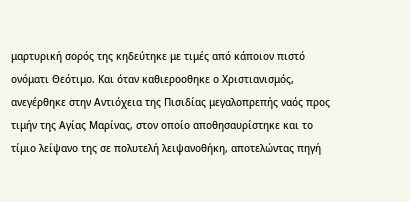μαρτυρική σορός της κηδεύτηκε με τιμές από κάποιον πιστό ονόματι Θεότιμο. Και όταν καθιεροοθηκε ο Χριστιανισμός, ανεγέρθηκε στην Αντιόχεια της Πισιδίας μεγαλοπρεπής ναός προς τιμήν της Αγίας Μαρίνας, στον οποίο αποθησαυρίστηκε και το τίμιο λείψανο της σε πολυτελή λειψανοθήκη, αποτελώντας πηγή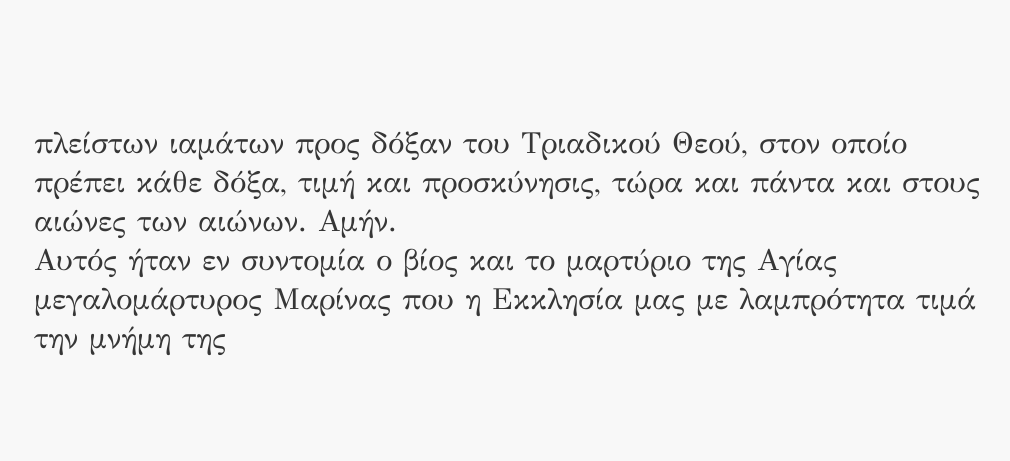πλείστων ιαμάτων προς δόξαν του Τριαδικού Θεού, στον οποίο πρέπει κάθε δόξα, τιμή και προσκύνησις, τώρα και πάντα και στους αιώνες των αιώνων. Αμήν.
Αυτός ήταν εν συντομία ο βίος και το μαρτύριο της Αγίας μεγαλομάρτυρος Μαρίνας που η Εκκλησία μας με λαμπρότητα τιμά την μνήμη της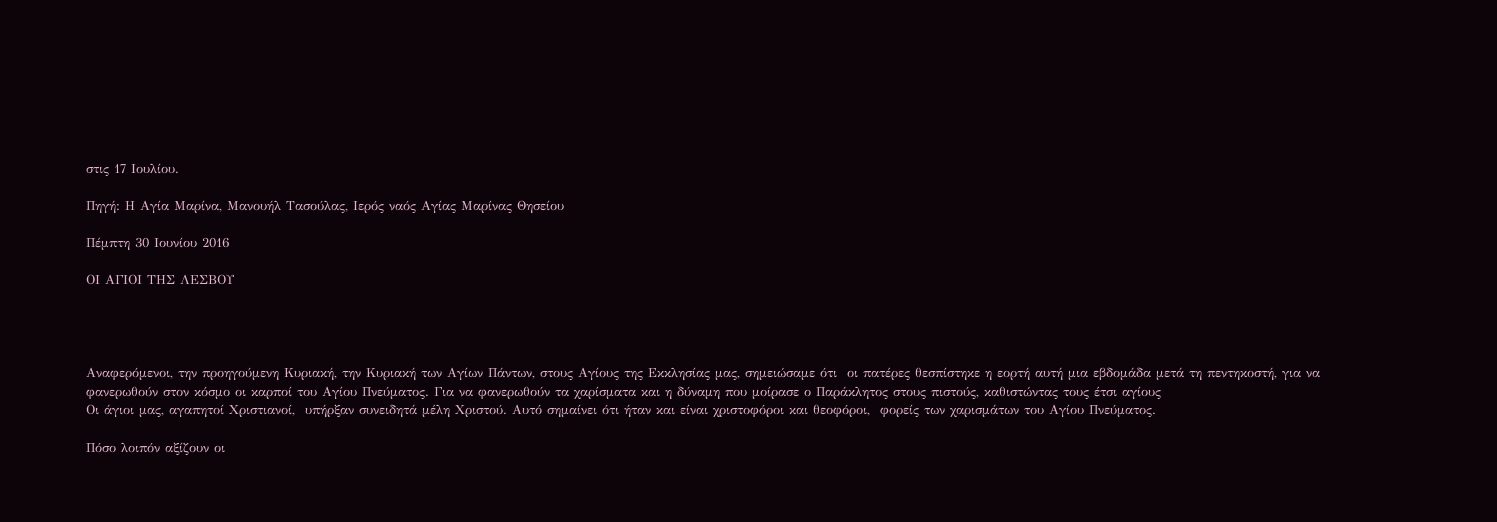στις 17 Ιουλίου.

Πηγή: Η Αγία Μαρίνα, Μανουήλ Τασούλας, Ιερός ναός Αγίας Μαρίνας Θησείου

Πέμπτη 30 Ιουνίου 2016

ΟΙ ΑΓΙΟΙ ΤΗΣ ΛΕΣΒΟΥ




Αναφερόμενοι, την προηγούμενη Κυριακή, την Κυριακή των Αγίων Πάντων, στους Αγίους της Εκκλησίας μας, σημειώσαμε ότι  οι πατέρες θεσπίστηκε η εορτή αυτή μια εβδομάδα μετά τη πεντηκοστή, για να φανερωθούν στον κόσμο οι καρποί του Αγίου Πνεύματος. Για να φανερωθούν τα χαρίσματα και η δύναμη που μοίρασε ο Παράκλητος στους πιστούς, καθιστώντας τους έτσι αγίους
Οι άγιοι μας, αγαπητοί Χριστιανοί,  υπήρξαν συνειδητά μέλη Χριστού. Αυτό σημαίνει ότι ήταν και είναι χριστοφόροι και θεοφόροι,  φορείς των χαρισμάτων του Αγίου Πνεύματος.

Πόσο λοιπόν αξίζουν οι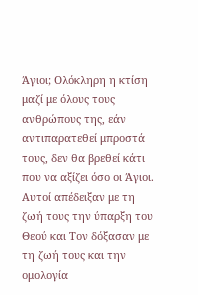Άγιοι; Ολόκληρη η κτίση μαζί με όλους τους ανθρώπους της, εάν αντιπαρατεθεί μπροστά τους, δεν θα βρεθεί κάτι που να αξίζει όσο οι Άγιοι. Αυτοί απέδειξαν με τη ζωή τους την ύπαρξη του Θεού και Τον δόξασαν με τη ζωή τους και την ομολογία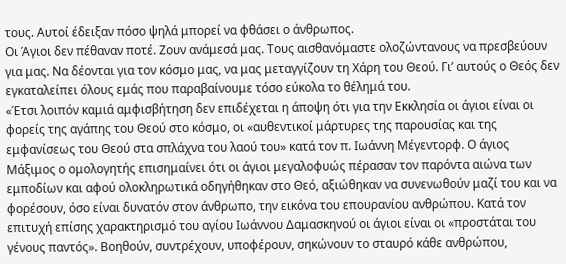τους. Αυτοί έδειξαν πόσο ψηλά μπορεί να φθάσει ο άνθρωπος.
Οι Άγιοι δεν πέθαναν ποτέ. Ζουν ανάμεσά μας. Τους αισθανόμαστε ολοζώντανους να πρεσβεύουν για μας. Να δέονται για τον κόσμο μας, να μας μεταγγίζουν τη Χάρη του Θεού. Γι’ αυτούς ο Θεός δεν εγκαταλείπει όλους εμάς που παραβαίνουμε τόσο εύκολα το θέλημά του.
«Έτσι λοιπόν καμιά αμφισβήτηση δεν επιδέχεται η άποψη ότι για την Εκκλησία οι άγιοι είναι οι φορείς της αγάπης του Θεού στο κόσμο, οι «αυθεντικοί μάρτυρες της παρουσίας και της εμφανίσεως του Θεού στα σπλάχνα του λαού του» κατά τον π. Ιωάννη Μέγεντορφ. Ο άγιος Μάξιμος ο ομολογητής επισημαίνει ότι οι άγιοι μεγαλοφυώς πέρασαν τον παρόντα αιώνα των εμποδίων και αφού ολοκληρωτικά οδηγήθηκαν στο Θεό, αξιώθηκαν να συνενωθούν μαζί του και να φορέσουν, όσο είναι δυνατόν στον άνθρωπο, την εικόνα του επουρανίου ανθρώπου. Κατά τον επιτυχή επίσης χαρακτηρισμό του αγίου Ιωάννου Δαμασκηνού οι άγιοι είναι οι «προστάται του γένους παντός». Βοηθούν, συντρέχουν, υποφέρουν, σηκώνουν το σταυρό κάθε ανθρώπου,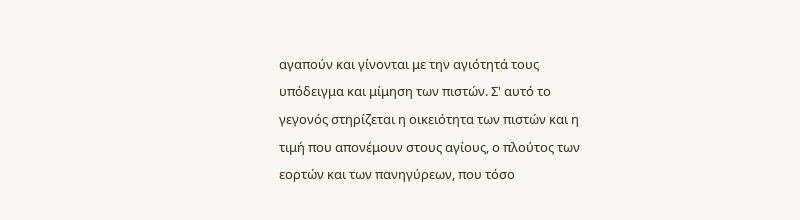αγαπούν και γίνονται με την αγιότητά τους υπόδειγμα και μίμηση των πιστών. Σ' αυτό το γεγονός στηρίζεται η οικειότητα των πιστών και η τιμή που απονέμουν στους αγίους, ο πλούτος των εορτών και των πανηγύρεων, που τόσο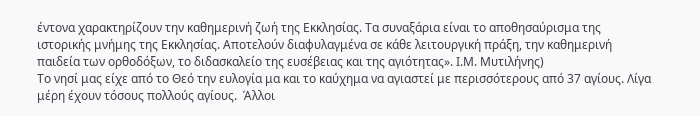έντονα χαρακτηρίζουν την καθημερινή ζωή της Εκκλησίας. Τα συναξάρια είναι το αποθησαύρισμα της ιστορικής μνήμης της Εκκλησίας. Αποτελούν διαφυλαγμένα σε κάθε λειτουργική πράξη, την καθημερινή παιδεία των ορθοδόξων, το διδασκαλείο της ευσέβειας και της αγιότητας». Ι.Μ. Μυτιλήνης)
Το νησί μας είχε από το Θεό την ευλογία μα και το καύχημα να αγιαστεί με περισσότερους από 37 αγίους. Λίγα μέρη έχουν τόσους πολλούς αγίους.  Άλλοι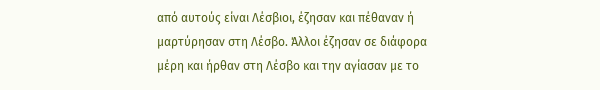από αυτούς είναι Λέσβιοι, έζησαν και πέθαναν ή μαρτύρησαν στη Λέσβο. Άλλοι έζησαν σε διάφορα μέρη και ήρθαν στη Λέσβο και την αγίασαν με το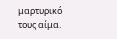μαρτυρικό τους αίμα.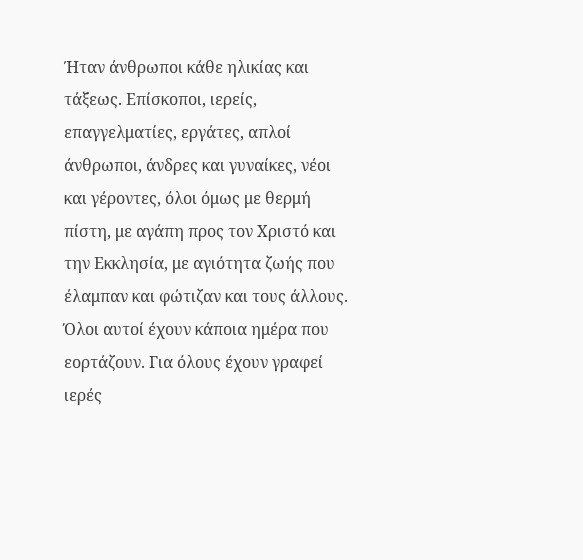Ήταν άνθρωποι κάθε ηλικίας και τάξεως. Επίσκοποι, ιερείς, επαγγελματίες, εργάτες, απλοί άνθρωποι, άνδρες και γυναίκες, νέοι και γέροντες, όλοι όμως με θερμή πίστη, με αγάπη προς τον Χριστό και την Εκκλησία, με αγιότητα ζωής που έλαμπαν και φώτιζαν και τους άλλους. Όλοι αυτοί έχουν κάποια ημέρα που εορτάζουν. Για όλους έχουν γραφεί ιερές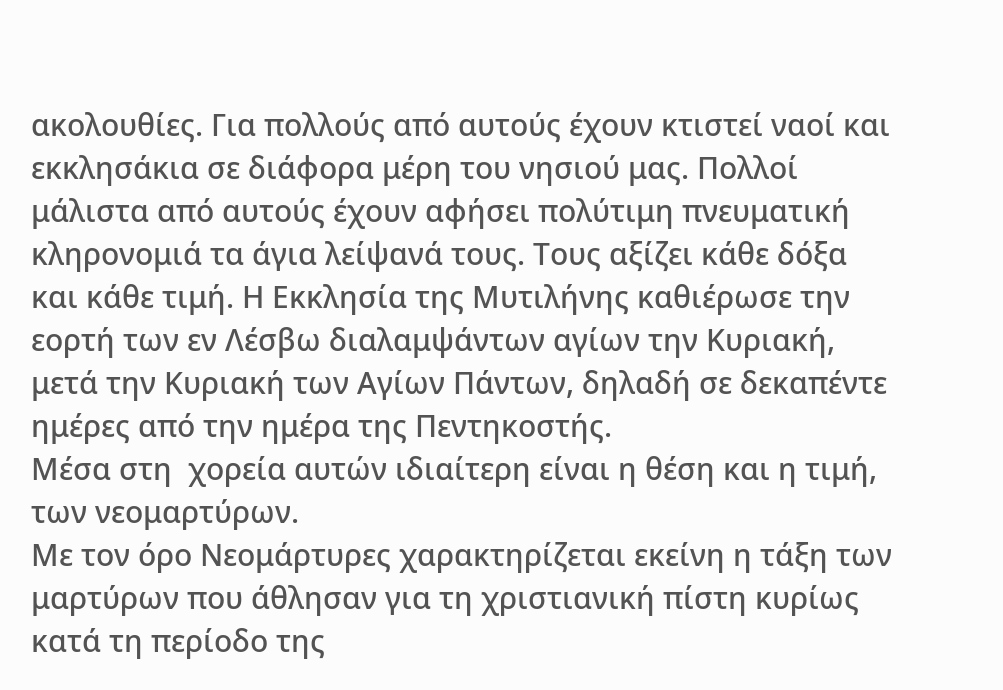ακολουθίες. Για πολλούς από αυτούς έχουν κτιστεί ναοί και εκκλησάκια σε διάφορα μέρη του νησιού μας. Πολλοί μάλιστα από αυτούς έχουν αφήσει πολύτιμη πνευματική κληρονομιά τα άγια λείψανά τους. Τους αξίζει κάθε δόξα και κάθε τιμή. Η Εκκλησία της Μυτιλήνης καθιέρωσε την εορτή των εν Λέσβω διαλαμψάντων αγίων την Κυριακή, μετά την Κυριακή των Αγίων Πάντων, δηλαδή σε δεκαπέντε ημέρες από την ημέρα της Πεντηκοστής.
Μέσα στη  χορεία αυτών ιδιαίτερη είναι η θέση και η τιμή, των νεομαρτύρων.
Με τον όρο Νεομάρτυρες χαρακτηρίζεται εκείνη η τάξη των μαρτύρων που άθλησαν για τη χριστιανική πίστη κυρίως κατά τη περίοδο της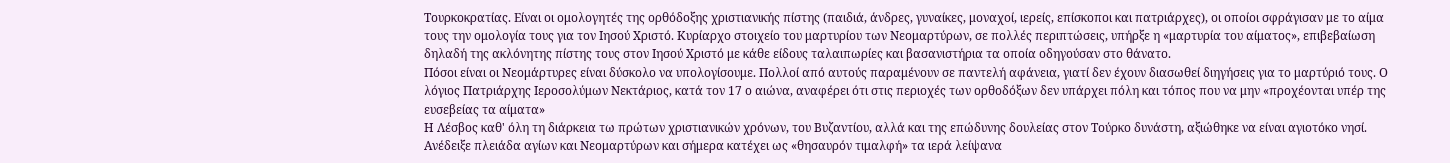Τουρκοκρατίας. Είναι οι ομολογητές της ορθόδοξης χριστιανικής πίστης (παιδιά, άνδρες, γυναίκες, μοναχοί, ιερείς, επίσκοποι και πατριάρχες), οι οποίοι σφράγισαν με το αίμα τους την ομολογία τους για τον Ιησού Χριστό. Κυρίαρχο στοιχείο του μαρτυρίου των Νεομαρτύρων, σε πολλές περιπτώσεις, υπήρξε η «μαρτυρία του αίματος», επιβεβαίωση δηλαδή της ακλόνητης πίστης τους στον Ιησού Χριστό με κάθε είδους ταλαιπωρίες και βασανιστήρια τα οποία οδηγούσαν στο θάνατο.
Πόσοι είναι οι Νεομάρτυρες είναι δύσκολο να υπολογίσουμε. Πολλοί από αυτούς παραμένουν σε παντελή αφάνεια, γιατί δεν έχουν διασωθεί διηγήσεις για το μαρτύριό τους. Ο λόγιος Πατριάρχης Ιεροσολύμων Νεκτάριος, κατά τον 17 ο αιώνα, αναφέρει ότι στις περιοχές των ορθοδόξων δεν υπάρχει πόλη και τόπος που να μην «προχέονται υπέρ της ευσεβείας τα αίματα»
Η Λέσβος καθ' όλη τη διάρκεια τω πρώτων χριστιανικών χρόνων, του Βυζαντίου, αλλά και της επώδυνης δουλείας στον Τούρκο δυνάστη, αξιώθηκε να είναι αγιοτόκο νησί. Ανέδειξε πλειάδα αγίων και Νεομαρτύρων και σήμερα κατέχει ως «θησαυρόν τιμαλφή» τα ιερά λείψανα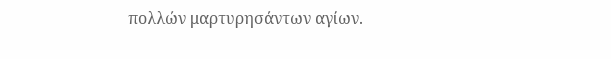πολλών μαρτυρησάντων αγίων.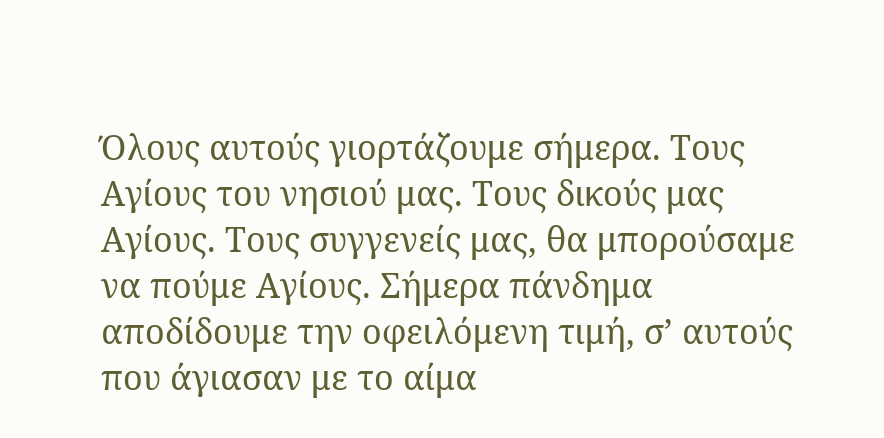Όλους αυτούς γιορτάζουμε σήμερα. Τους Αγίους του νησιού μας. Τους δικούς μας Αγίους. Τους συγγενείς μας, θα μπορούσαμε να πούμε Αγίους. Σήμερα πάνδημα αποδίδουμε την οφειλόμενη τιμή, σ’ αυτούς που άγιασαν με το αίμα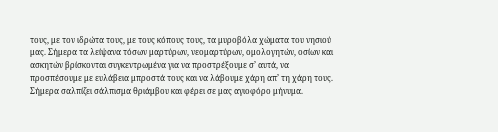τους, με τον ιδρώτα τους, με τους κόπους τους, τα μυροβόλα χώματα του νησιού μας. Σήμερα τα λείψανα τόσων μαρτύρων, νεομαρτύρων, ομολογητών, οσίων και ασκητών βρίσκονται συγκεντρωμένα για να προστρέξουμε σ’ αυτά, να προσπέσουμε με ευλάβεια μπροστά τους και να λάβουμε χάρη απ’ τη χάρη τους.
Σήμερα σαλπίζει σάλπισμα θριάμβου και φέρει σε μας αγιοφόρο μήνυμα.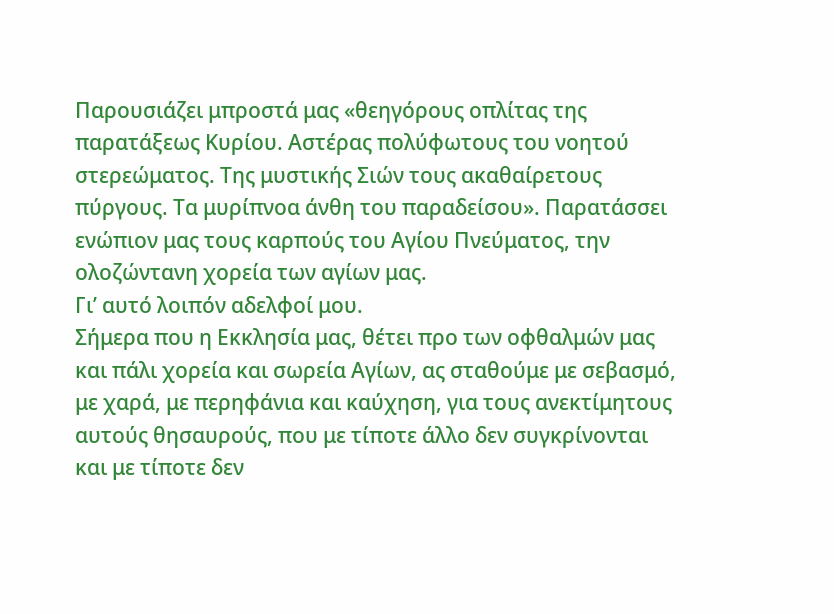Παρουσιάζει μπροστά μας «θεηγόρους οπλίτας της παρατάξεως Κυρίου. Αστέρας πολύφωτους του νοητού στερεώματος. Της μυστικής Σιών τους ακαθαίρετους πύργους. Τα μυρίπνοα άνθη του παραδείσου». Παρατάσσει ενώπιον μας τους καρπούς του Αγίου Πνεύματος, την ολοζώντανη χορεία των αγίων μας.
Γι’ αυτό λοιπόν αδελφοί μου.
Σήμερα που η Εκκλησία μας, θέτει προ των οφθαλμών μας και πάλι χορεία και σωρεία Αγίων, ας σταθούμε με σεβασμό, με χαρά, με περηφάνια και καύχηση, για τους ανεκτίμητους αυτούς θησαυρούς, που με τίποτε άλλο δεν συγκρίνονται και με τίποτε δεν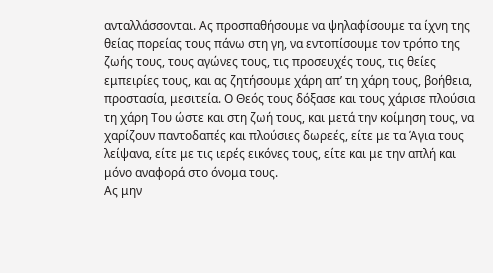ανταλλάσσονται. Ας προσπαθήσουμε να ψηλαφίσουμε τα ίχνη της θείας πορείας τους πάνω στη γη, να εντοπίσουμε τον τρόπο της ζωής τους, τους αγώνες τους, τις προσευχές τους, τις θείες εμπειρίες τους, και ας ζητήσουμε χάρη απ’ τη χάρη τους, βοήθεια, προστασία, μεσιτεία. Ο Θεός τους δόξασε και τους χάρισε πλούσια τη χάρη Του ώστε και στη ζωή τους, και μετά την κοίμηση τους, να χαρίζουν παντοδαπές και πλούσιες δωρεές, είτε με τα Άγια τους λείψανα, είτε με τις ιερές εικόνες τους, είτε και με την απλή και μόνο αναφορά στο όνομα τους.
Ας μην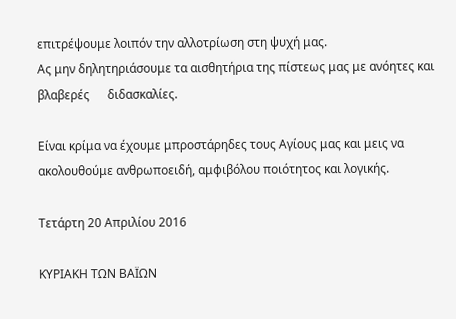επιτρέψουμε λοιπόν την αλλοτρίωση στη ψυχή μας.
Ας μην δηλητηριάσουμε τα αισθητήρια της πίστεως μας με ανόητες και βλαβερές      διδασκαλίες.

Είναι κρίμα να έχουμε μπροστάρηδες τους Αγίους μας και μεις να ακολουθούμε ανθρωποειδή, αμφιβόλου ποιότητος και λογικής.

Τετάρτη 20 Απριλίου 2016

ΚΥΡΙΑΚΗ ΤΩΝ ΒΑΪΩΝ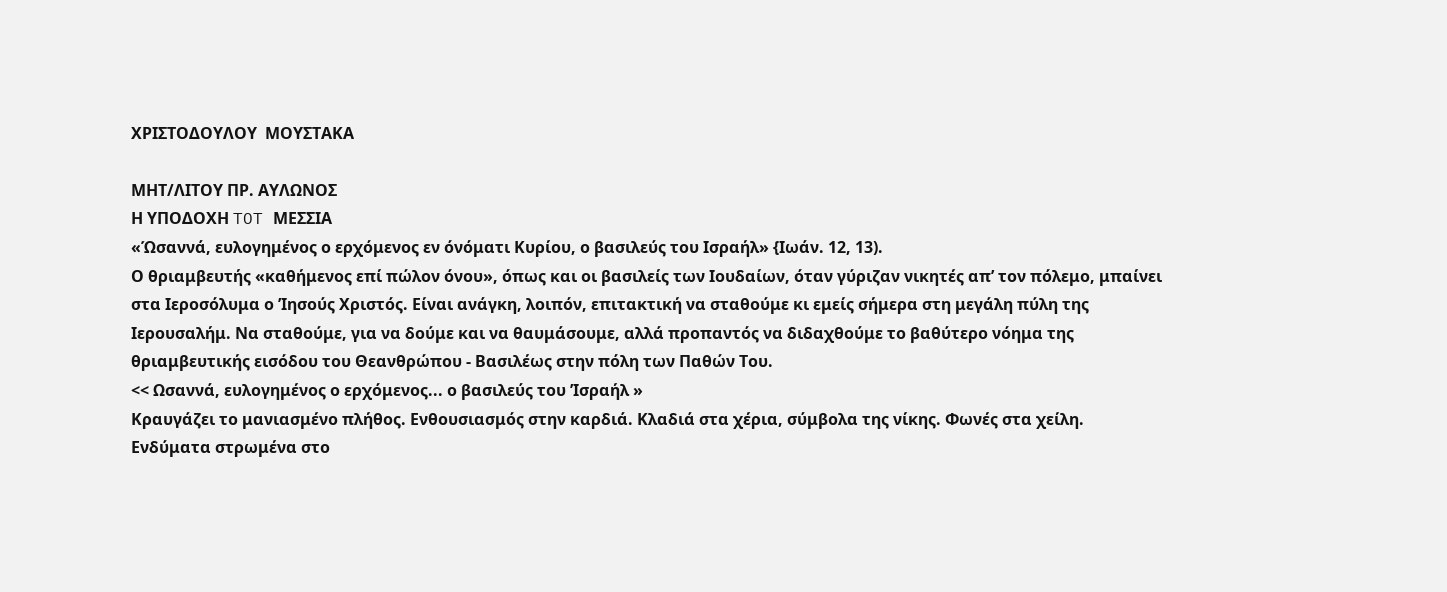ΧΡΙΣΤΟΔΟΥΛΟΥ  ΜΟΥΣΤΑΚΑ

ΜΗΤ/ΛΙΤΟΥ ΠΡ. ΑΥΛΩΝΟΣ
Η ΥΠΟΔΟΧΗ TOT ΜΕΣΣΙΑ
«Ώσαννά, ευλογημένος ο ερχόμενος εν όνόματι Κυρίου, ο βασιλεύς του Ισραήλ» {Ιωάν. 12, 13).
Ο θριαμβευτής «καθήμενος επί πώλον όνου», όπως και οι βασιλείς των Ιουδαίων, όταν γύριζαν νικητές απ’ τον πόλεμο, μπαίνει στα Ιεροσόλυμα ο ’Ιησούς Χριστός. Είναι ανάγκη, λοιπόν, επιτακτική να σταθούμε κι εμείς σήμερα στη μεγάλη πύλη της Ιερουσαλήμ. Να σταθούμε, για να δούμε και να θαυμάσουμε, αλλά προπαντός να διδαχθούμε το βαθύτερο νόημα της θριαμβευτικής εισόδου του Θεανθρώπου - Βασιλέως στην πόλη των Παθών Του.
<< Ωσαννά, ευλογημένος ο ερχόμενος... ο βασιλεύς του ’Ισραήλ »
Κραυγάζει το μανιασμένο πλήθος. Ενθουσιασμός στην καρδιά. Κλαδιά στα χέρια, σύμβολα της νίκης. Φωνές στα χείλη. Ενδύματα στρωμένα στο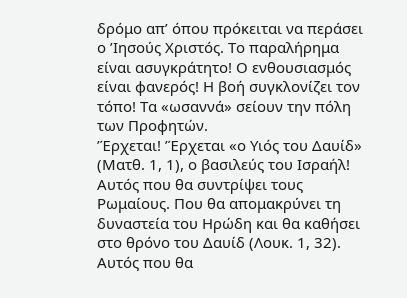δρόμο απ’ όπου πρόκειται να περάσει ο ’Ιησούς Χριστός. Το παραλήρημα είναι ασυγκράτητο! Ο ενθουσιασμός είναι φανερός! Η βοή συγκλονίζει τον τόπο! Τα «ωσαννά» σείουν την πόλη των Προφητών.
’Έρχεται! ’Έρχεται «ο Υιός του Δαυίδ» (Ματθ. 1, 1), ο βασιλεύς του Ισραήλ! Αυτός που θα συντρίψει τους Ρωμαίους. Που θα απομακρύνει τη δυναστεία του Ηρώδη και θα καθήσει στο θρόνο του Δαυίδ (Λουκ. 1, 32). Αυτός που θα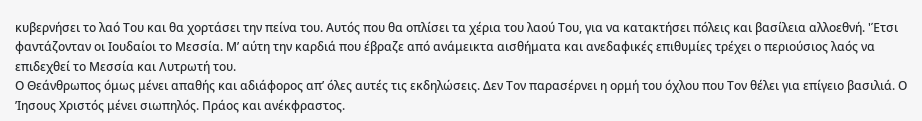κυβερνήσει το λαό Του και θα χορτάσει την πείνα του. Αυτός που θα οπλίσει τα χέρια του λαού Του, για να κατακτήσει πόλεις και βασίλεια αλλοεθνή. 'Έτσι φαντάζονταν οι Ιουδαίοι το Μεσσία. Μ’ αύτη την καρδιά που έβραζε από ανάμεικτα αισθήματα και ανεδαφικές επιθυμίες τρέχει ο περιούσιος λαός να επιδεχθεί το Μεσσία και Λυτρωτή του.
Ο Θεάνθρωπος όμως μένει απαθής και αδιάφορος απ’ όλες αυτές τις εκδηλώσεις. Δεν Τον παρασέρνει η ορμή του όχλου που Τον θέλει για επίγειο βασιλιά. Ο ’Ιησους Χριστός μένει σιωπηλός. Πράος και ανέκφραστος.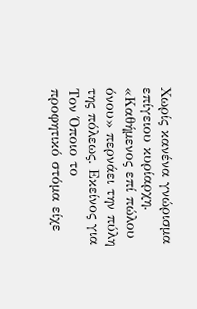Χωρίς κανένα γνώρισμα επίγειου κυρίαρχη. «Καθήμενος επί πώλου όνου» περνάει την πύλη της πόλεως. Εκείνος για Τον Όποιο το προφητικό στόμα είχε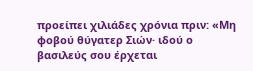προείπει χιλιάδες χρόνια πριν: «Μη φοβού θύγατερ Σιών· ιδού ο βασιλεύς σου έρχεται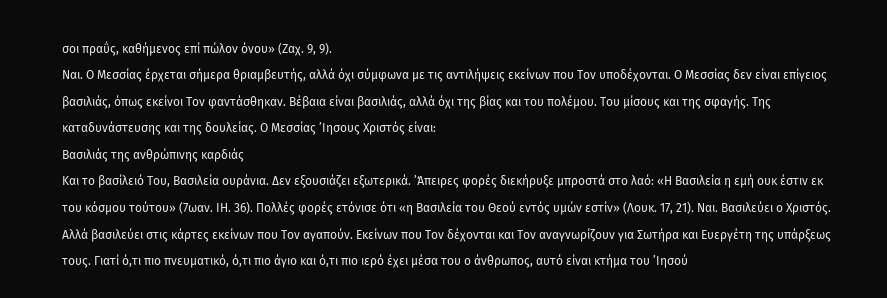σοι πραΰς, καθήμενος επί πώλον όνου» (Ζαχ. 9, 9).
Ναι. Ο Μεσσίας έρχεται σήμερα θριαμβευτής, αλλά όχι σύμφωνα με τις αντιλήψεις εκείνων που Τον υποδέχονται. Ο Μεσσίας δεν είναι επίγειος βασιλιάς, όπως εκείνοι Τον φαντάσθηκαν. Βέβαια είναι βασιλιάς, αλλά όχι της βίας και του πολέμου. Του μίσους και της σφαγής. Της καταδυνάστευσης και της δουλείας. Ο Μεσσίας ’Ιησους Χριστός είναι:
Βασιλιάς της ανθρώπινης καρδιάς
Και το βασίλειό Του, Βασιλεία ουράνια. Δεν εξουσιάζει εξωτερικά. ’Άπειρες φορές διεκήρυξε μπροστά στο λαό: «Η Βασιλεία η εμή ουκ έστιν εκ του κόσμου τούτου» (7ωαν. ΙΗ. 36). Πολλές φορές ετόνισε ότι «η Βασιλεία του Θεού εντός υμών εστίν» (Λουκ. 17, 21). Ναι. Βασιλεύει ο Χριστός. Αλλά βασιλεύει στις κάρτες εκείνων που Τον αγαπούν. Εκείνων που Τον δέχονται και Τον αναγνωρίζουν για Σωτήρα και Ευεργέτη της υπάρξεως τους. Γιατί ό,τι πιο πνευματικό, ό,τι πιο άγιο και ό,τι πιο ιερό έχει μέσα του ο άνθρωπος, αυτό είναι κτήμα του ’Ιησού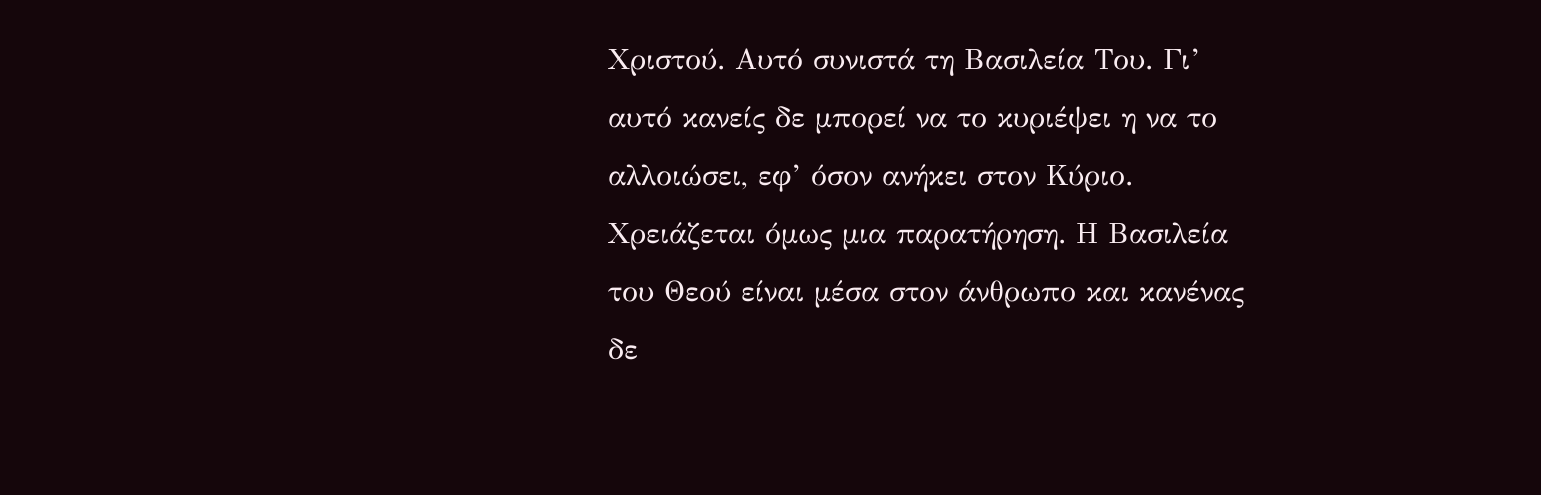Χριστού. Αυτό συνιστά τη Βασιλεία Του. Γι’ αυτό κανείς δε μπορεί να το κυριέψει η να το αλλοιώσει, εφ’ όσον ανήκει στον Κύριο.
Χρειάζεται όμως μια παρατήρηση. Η Βασιλεία του Θεού είναι μέσα στον άνθρωπο και κανένας δε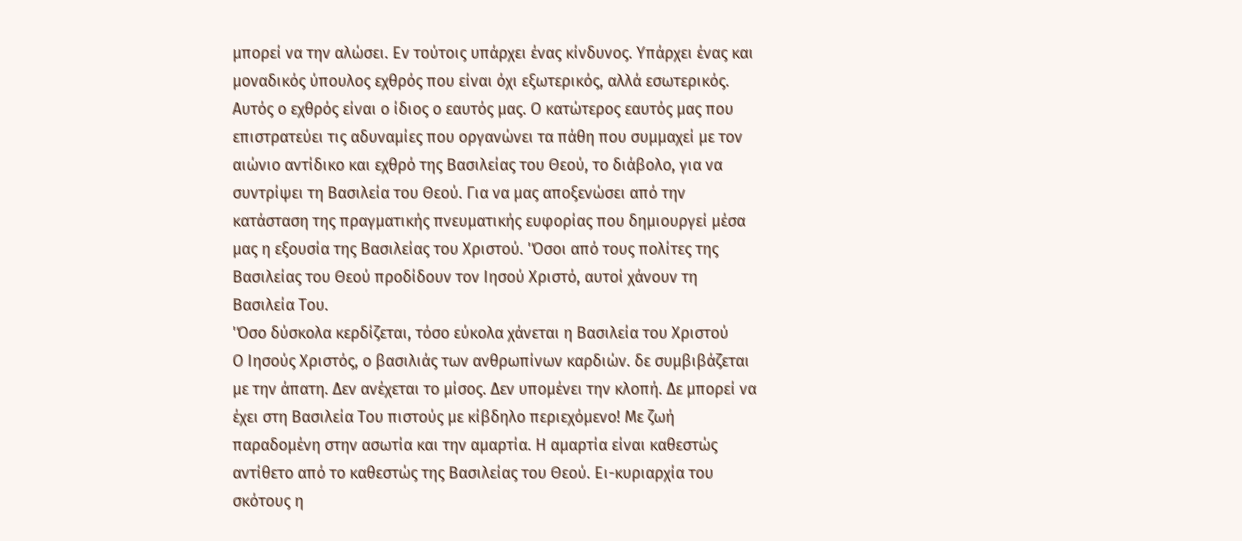μπορεί να την αλώσει. Εν τούτοις υπάρχει ένας κίνδυνος. Υπάρχει ένας και μοναδικός ύπουλος εχθρός που είναι όχι εξωτερικός, αλλά εσωτερικός. Αυτός ο εχθρός είναι ο ίδιος ο εαυτός μας. Ο κατώτερος εαυτός μας που επιστρατεύει τις αδυναμίες που οργανώνει τα πάθη που συμμαχεί με τον αιώνιο αντίδικο και εχθρό της Βασιλείας του Θεού, το διάβολο, για να συντρίψει τη Βασιλεία του Θεού. Για να μας αποξενώσει από την κατάσταση της πραγματικής πνευματικής ευφορίας που δημιουργεί μέσα μας η εξουσία της Βασιλείας του Χριστού. 'Όσοι από τους πολίτες της Βασιλείας του Θεού προδίδουν τον Ιησού Χριστό, αυτοί χάνουν τη Βασιλεία Του.
'Όσο δύσκολα κερδίζεται, τόσο εύκολα χάνεται η Βασιλεία του Χριστού
Ο Ιησούς Χριστός, ο βασιλιάς των ανθρωπίνων καρδιών. δε συμβιβάζεται με την άπατη. Δεν ανέχεται το μίσος. Δεν υπομένει την κλοπή. Δε μπορεί να έχει στη Βασιλεία Του πιστούς με κίβδηλο περιεχόμενο! Με ζωή παραδομένη στην ασωτία και την αμαρτία. Η αμαρτία είναι καθεστώς αντίθετο από το καθεστώς της Βασιλείας του Θεού. Ει-κυριαρχία του σκότους η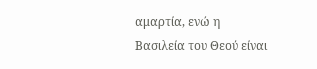αμαρτία, ενώ η Βασιλεία του Θεού είναι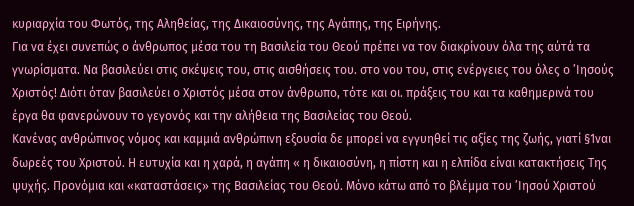κυριαρχία του Φωτός, της Αληθείας, της Δικαιοσύνης, της Αγάπης, της Ειρήνης.
Για να έχει συνεπώς ο άνθρωπος μέσα του τη Βασιλεία του Θεού πρέπει να τον διακρίνουν όλα της αύτά τα γνωρίσματα. Να βασιλεύει στις σκέψεις του, στις αισθήσεις του. στο νου του, στις ενέργειες του όλες ο ’Ιησούς Χριστός! Διότι όταν βασιλεύει ο Χριστός μέσα στον άνθρωπο, τότε και οι. πράξεις του και τα καθημερινά του έργα θα φανερώνουν το γεγονός και την αλήθεια της Βασιλείας του Θεού.
Κανένας ανθρώπινος νόμος και καμμιά ανθρώπινη εξουσία δε μπορεί να εγγυηθεί τις αξίες της ζωής, γιατί §1ναι δωρεές του Χριστού. Η ευτυχία και η χαρά, η αγάπη « η δικαιοσύνη, η πίστη και η ελπίδα είναι κατακτήσεις Της ψυχής. Προνόμια και «καταστάσεις» της Βασιλείας του Θεού. Μόνο κάτω από το βλέμμα του ’Ιησού Χριστού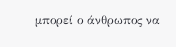μπορεί ο άνθρωπος να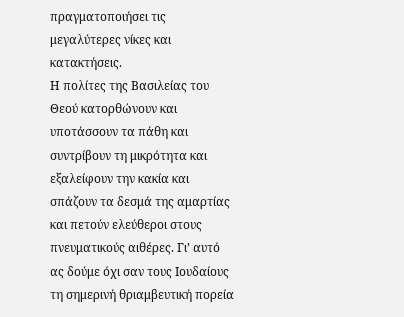πραγματοποιήσει τις μεγαλύτερες νίκες και κατακτήσεις.
Η πολίτες της Βασιλείας του Θεού κατορθώνουν και υποτάσσουν τα πάθη και συντρίβουν τη μικρότητα και εξαλείφουν την κακία και σπάζουν τα δεσμά της αμαρτίας και πετούν ελεύθεροι στους πνευματικούς αιθέρες. Γι’ αυτό ας δούμε όχι σαν τους Ιουδαίους τη σημερινή θριαμβευτική πορεία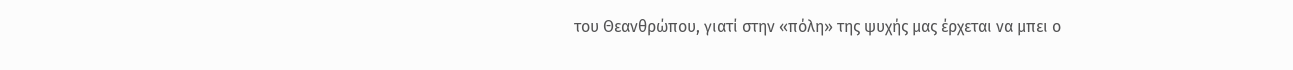του Θεανθρώπου, γιατί στην «πόλη» της ψυχής μας έρχεται να μπει ο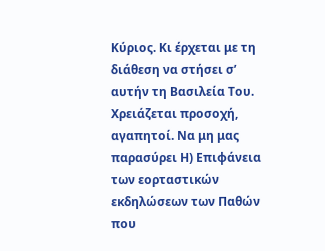Κύριος. Κι έρχεται με τη διάθεση να στήσει σ’ αυτήν τη Βασιλεία Του.
Χρειάζεται προσοχή, αγαπητοί. Να μη μας παρασύρει Η) Επιφάνεια των εορταστικών εκδηλώσεων των Παθών που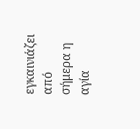εγκαινιάζει από σήμερα η αγία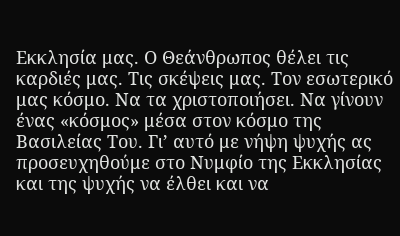Εκκλησία μας. Ο Θεάνθρωπος θέλει τις καρδιές μας. Τις σκέψεις μας. Τον εσωτερικό μας κόσμο. Να τα χριστοποιήσει. Να γίνουν ένας «κόσμος» μέσα στον κόσμο της Βασιλείας Του. Γι’ αυτό με νήψη ψυχής ας προσευχηθούμε στο Νυμφίο της Εκκλησίας και της ψυχής να έλθει και να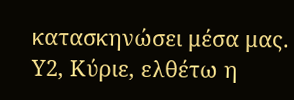κατασκηνώσει μέσα μας. Υ2, Κύριε, ελθέτω η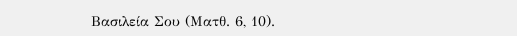Βασιλεία Σου (Ματθ. 6, 10).